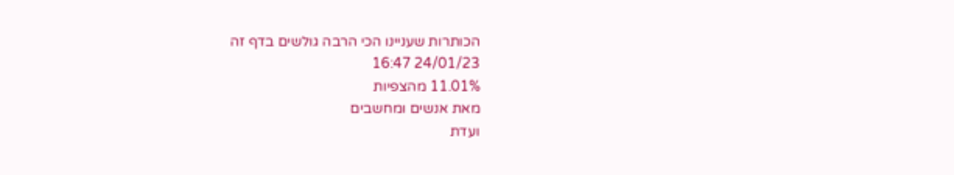הכותרות שעניינו הכי הרבה גולשים בדף זה
24/01/23 16:47
11.01% מהצפיות
מאת אנשים ומחשבים
ועדת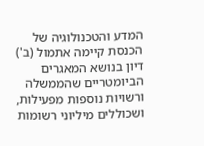המדע והטכנולוגיה של הכנסת קיימה אתמול (ב') דיון בנושא המאגרים הביומטריים שהממשלה ורשויות נוספות מפעילות, ושכוללים מיליוני רשומות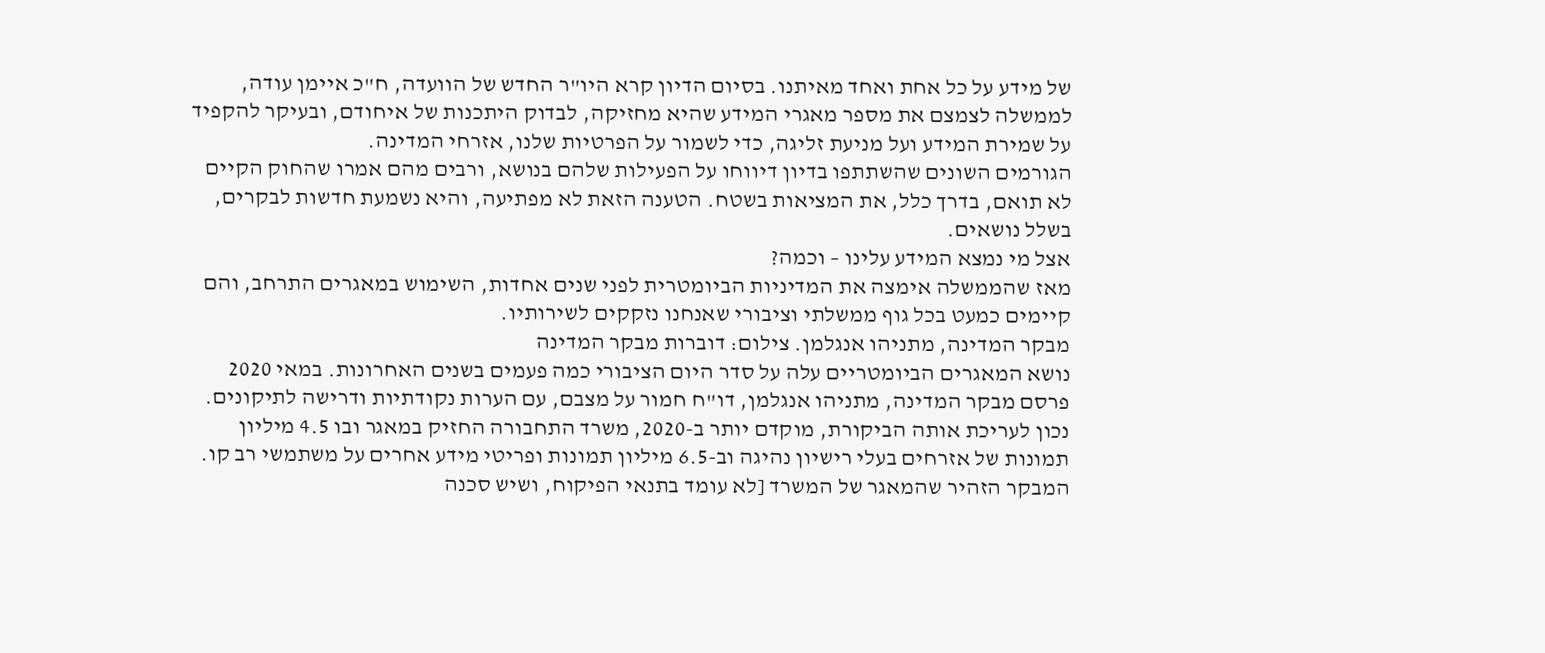של מידע על כל אחת ואחד מאיתנו. בסיום הדיון קרא היו"ר החדש של הוועדה, ח"כ איימן עודה, לממשלה לצמצם את מספר מאגרי המידע שהיא מחזיקה, לבדוק היתכנות של איחודם, ובעיקר להקפיד על שמירת המידע ועל מניעת זליגה, כדי לשמור על הפרטיות שלנו, אזרחי המדינה.
הגורמים השונים שהשתתפו בדיון דיווחו על הפעילות שלהם בנושא, ורבים מהם אמרו שהחוק הקיים לא תואם, בדרך כלל, את המציאות בשטח. הטענה הזאת לא מפתיעה, והיא נשמעת חדשות לבקרים, בשלל נושאים.
אצל מי נמצא המידע עלינו – וכמה?
מאז שהממשלה אימצה את המדיניות הביומטרית לפני שנים אחדות, השימוש במאגרים התרחב, והם קיימים כמעט בכל גוף ממשלתי וציבורי שאנחנו נזקקים לשירותיו.
מבקר המדינה, מתניהו אנגלמן. צילום: דוברות מבקר המדינה
נושא המאגרים הביומטריים עלה על סדר היום הציבורי כמה פעמים בשנים האחרונות. במאי 2020 פרסם מבקר המדינה, מתניהו אנגלמן, דו"ח חמור על מצבם, עם הערות נקודתיות ודרישה לתיקונים. נכון לעריכת אותה הביקורת, מוקדם יותר ב-2020, משרד התחבורה החזיק במאגר ובו 4.5 מיליון תמונות של אזרחים בעלי רישיון נהיגה וב-6.5 מיליון תמונות ופריטי מידע אחרים על משתמשי רב קו. המבקר הזהיר שהמאגר של המשרד [לא עומד בתנאי הפיקוח, ושיש סכנה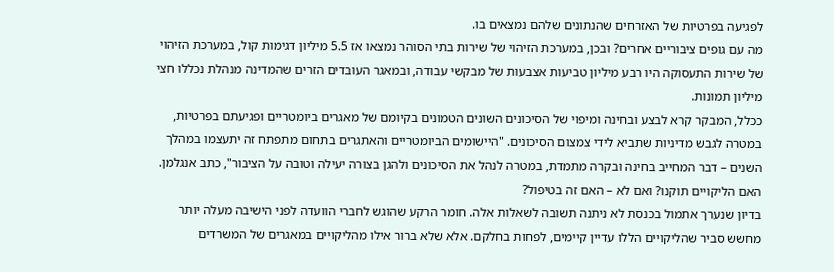לפגיעה בפרטיות של האזרחים שהנתונים שלהם נמצאים בו.
מה עם גופים ציבוריים אחרים? ובכן, במערכת הזיהוי של שירות בתי הסוהר נמצאו אז 5.5 מיליון דגימות קול, במערכת הזיהוי של שירות התעסוקה היו רבע מיליון טביעות אצבעות של מבקשי עבודה, ובמאגר העובדים הזרים שהמדינה מנהלת נכללו חצי מיליון תמונות.
ככלל, המבקר קרא לבצע ובחינה ומיפוי של הסיכונים השונים הטמונים בקיומם של מאגרים ביומטריים ופגיעתם בפרטיות, במטרה לגבש מדיניות שתביא לידי צמצום הסיכונים. "היישומים הביומטריים והאתגרים בתחום מתפתח זה יתעצמו במהלך השנים – דבר המחייב בחינה ובקרה מתמדת, במטרה לנהל את הסיכונים ולהגן בצורה יעילה וטובה על הציבור", כתב אנגלמן.
האם הליקויים תוקנו? ואם לא – האם זה בטיפול?
בדיון שנערך אתמול בכנסת לא ניתנה תשובה לשאלות אלה. חומר הרקע שהוגש לחברי הוועדה לפני הישיבה מעלה יותר מחשש סביר שהליקויים הללו עדיין קיימים, לפחות בחלקם. אלא שלא ברור אילו מהליקויים במאגרים של המשרדים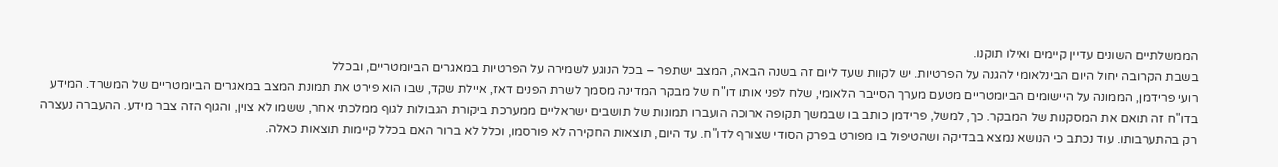הממשלתיים השונים עדיין קיימים ואילו תוקנו.
בשבת הקרובה יחול היום הבינלאומי להגנה על הפרטיות. יש לקוות שעד ליום זה בשנה הבאה, המצב ישתפר – בכל הנוגע לשמירה על הפרטיות במאגרים הביומטריים, ובכלל
רועי פרידמן, הממונה על היישומים הביומטריים מטעם מערך הסייבר הלאומי, שלח לפני אותו דו"ח של מבקר המדינה מסמך לשרת הפנים דאז, איילת שקד, שבו הוא פירט את תמונת המצב במאגרים הביומטריים של המשרד. המידע בדו"ח זה תואם את המסקנות של המבקר. כך, למשל, פרידמן כותב בו שבמשך תקופה ארוכה הועברו תמונות של תושבים ישראליים ממערכת ביקורת הגבולות לגוף ממלכתי אחר, ששמו לא צוין, והגוף הזה צבר מידע. ההעברה נעצרה רק בהתערבותו. עוד נכתב כי הנושא נמצא בבדיקה ושהטיפול בו מפורט בפרק הסודי שצורף לדו"ח. עד היום, תוצאות החקירה לא פורסמו, וכלל לא ברור האם בכלל קיימות תוצאות כאלה.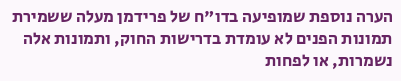הערה נוספת שמופיעה בדו"ח של פרידמן מעלה ששמירת תמונות הפנים לא עומדת בדרישות החוק, ותמונות אלה נשמרות, או לפחות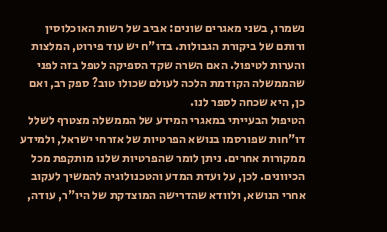נשמרו, בשני מאגרים שונים: אביב של רשות האוכלוסין ורותם של ביקורת הגבולות. בדו"ח יש עוד פירוט, המלצות והערות לטיפול. האם השרה שקד הספיקה לטפל בזה לפני שהממשלה הקודמת הלכה לעולם שכולו טוב? ספק רב, ואם כן, היא שכחה לספר לנו.
הטיפול הבעייתי במאגרי המידע של הממשלה מצטרף לשלל דו"חות שפורסמו בנושא הפרטיות של אזרחי ישראל, ולמידע ממקורות אחרים. ניתן לומר שהפרטיות שלנו מותקפת מכל הכיוונים. לכן, על ועדת המדע והטכנולוגיה להמשיך לעקוב אחרי הנושא, ולוודא שהדרישה המוצדקת של היו"ר, עודה,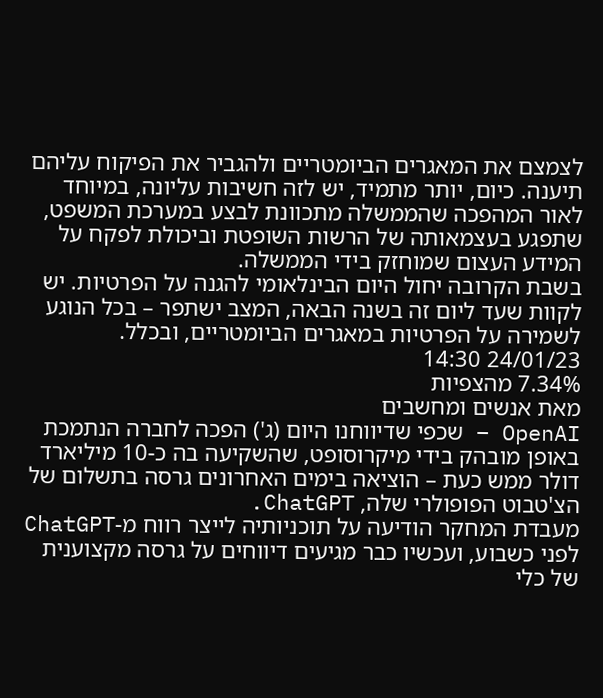לצמצם את המאגרים הביומטריים ולהגביר את הפיקוח עליהם תיענה. כיום, יותר מתמיד, יש לזה חשיבות עליונה, במיוחד לאור המהפכה שהממשלה מתכוונת לבצע במערכת המשפט, שתפגע בעצמאותה של הרשות השופטת וביכולת לפקח על המידע העצום שמוחזק בידי הממשלה.
בשבת הקרובה יחול היום הבינלאומי להגנה על הפרטיות. יש לקוות שעד ליום זה בשנה הבאה, המצב ישתפר – בכל הנוגע לשמירה על הפרטיות במאגרים הביומטריים, ובכלל.
24/01/23 14:30
7.34% מהצפיות
מאת אנשים ומחשבים
OpenAI – שכפי שדיווחנו היום (ג') הפכה לחברה הנתמכת באופן מובהק בידי מיקרוסופט, שהשקיעה בה כ-10 מיליארד דולר ממש כעת – הוציאה בימים האחרונים גרסה בתשלום של הצ'טבוט הפופולרי שלה, ChatGPT.
מעבדת המחקר הודיעה על תוכניותיה לייצר רווח מ-ChatGPT לפני כשבוע, ועכשיו כבר מגיעים דיווחים על גרסה מקצוענית של כלי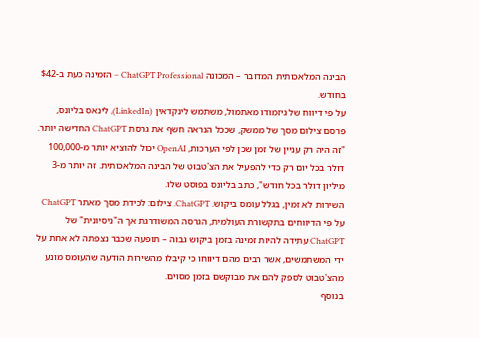הבינה המלאכותית המדובר – המכונה ChatGPT Professional – הזמינה כעת ב-$42 בחודש.
על פי דיווח של גיזמודו מאתמול, משתמש לינקדאין (LinkedIn), לינאס בליונס, פרסם צילום מסך של ממשק, שככל הנראה חשף את גרסת ChatGPT החדישה יותר. "זה היה רק עניין של זמן שכן לפי הערכות, OpenAI יכול להוציא יותר מ-100,000 דולר בכל יום רק כדי להפעיל את הצ'טבוט של הבינה המלאכותית. זה יותר מ-3 מיליון דולר בכל חודש", כתב בליונס בפוסט שלו.
השירות לא זמין, בגלל עומס ביקוש. ChatGPT. צילום: לכידת מסך מאתר ChatGPT
על פי הדיווחים בתקשורת העולמית, הגרסה המשודרגת אך ה"ניסיונית" של ChatGPT עתידה להיות זמינה בזמן ביקוש גבוה – תופעה שכבר נצפתה לא אחת על ידי המשתמשים, אשר רבים מהם דיווחו כי קיבלו מהשירות הודעה שהעומס מונע מהצ'טבוט לספק להם את מבוקשם בזמן מסוים.
בנוסף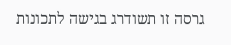גרסה זו תשודרג בגישה לתכונות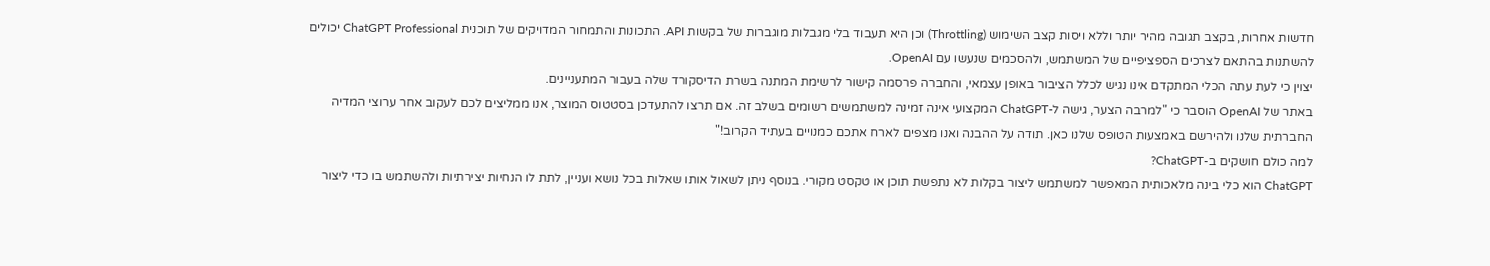חדשות אחרות, בקצב תגובה מהיר יותר וללא ויסות קצב השימוש (Throttling) וכן היא תעבוד בלי מגבלות מוגברות של בקשות API. התכונות והתמחור המדויקים של תוכנית ChatGPT Professional יכולים להשתנות בהתאם לצרכים הספציפיים של המשתמש, ולהסכמים שנעשו עם OpenAI.
יצוין כי לעת עתה הכלי המתקדם אינו נגיש לכלל הציבור באופן עצמאי, והחברה פרסמה קישור לרשימת המתנה בשרת הדיסקורד שלה בעבור המתעניינים.
באתר של OpenAI הוסבר כי "למרבה הצער, גישה ל-ChatGPT המקצועי אינה זמינה למשתמשים רשומים בשלב זה. אם תרצו להתעדכן בסטטוס המוצר, אנו ממליצים לכם לעקוב אחר ערוצי המדיה החברתית שלנו ולהירשם באמצעות הטופס שלנו כאן. תודה על ההבנה ואנו מצפים לארח אתכם כמנויים בעתיד הקרוב!"
למה כולם חושקים ב-ChatGPT?
ChatGPT הוא כלי בינה מלאכותית המאפשר למשתמש ליצור בקלות לא נתפשת תוכן או טקסט מקורי. בנוסף ניתן לשאול אותו שאלות בכל נושא ועניין, לתת לו הנחיות יצירתיות ולהשתמש בו כדי ליצור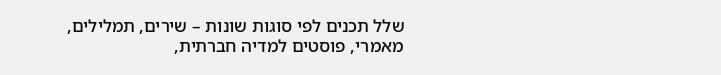שלל תכנים לפי סוגות שונות – שירים, תמלילים, מאמרי, פוסטים למדיה חברתית,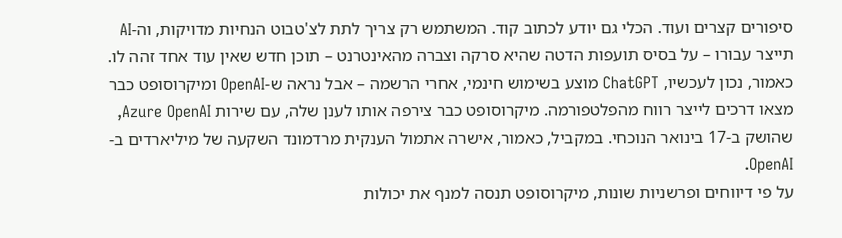סיפורים קצרים ועוד. הכלי גם יודע לכתוב קוד. המשתמש רק צריך לתת לצ'טבוט הנחיות מדויקות, וה-AI תייצר עבורו – על בסיס תועפות הדטה שהיא סרקה וצברה מהאינטרנט – תוכן חדש שאין עוד אחד זהה לו.
כאמור, נכון לעכשיו, ChatGPT מוצע בשימוש חינמי, אחרי הרשמה – אבל נראה ש-OpenAI ומיקרוסופט כבר מצאו דרכים לייצר רווח מהפלטפורמה. מיקרוסופט כבר צירפה אותו לענן שלה, עם שירות Azure OpenAI, שהושק ב-17 בינואר הנוכחי. במקביל, כאמור, אישרה אתמול הענקית מרדמונד השקעה של מיליארדים ב-OpenAI.
על פי דיווחים ופרשניות שונות, מיקרוסופט תנסה למנף את יכולות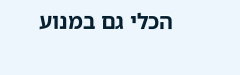הכלי גם במנוע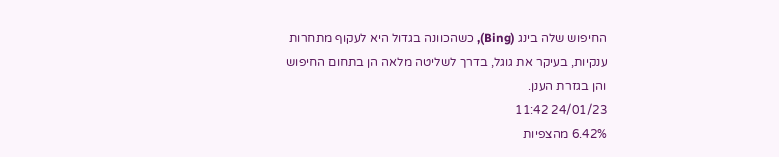החיפוש שלה בינג (Bing), כשהכוונה בגדול היא לעקוף מתחרות ענקיות, בעיקר את גוגל, בדרך לשליטה מלאה הן בתחום החיפוש והן בגזרת הענן.
24/01/23 11:42
6.42% מהצפיות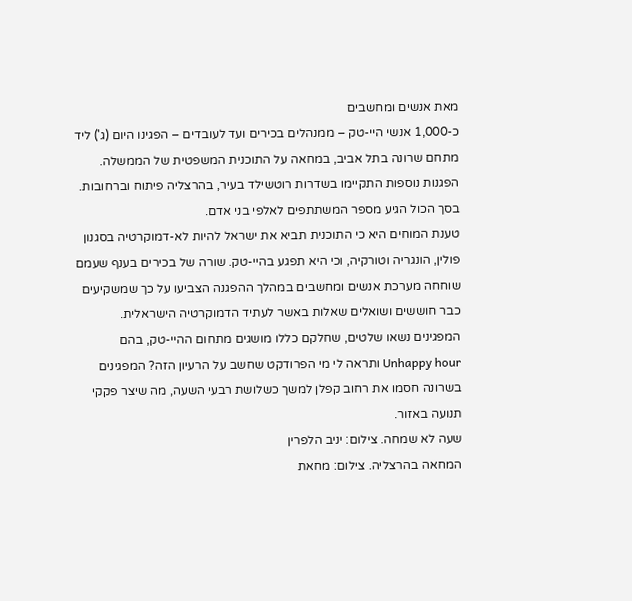מאת אנשים ומחשבים
כ-1,000 אנשי היי-טק – ממנהלים בכירים ועד לעובדים – הפגינו היום (ג') ליד מתחם שרונה בתל אביב, במחאה על התוכנית המשפטית של הממשלה. הפגנות נוספות התקיימו בשדרות רוטשילד בעיר, בהרצליה פיתוח וברחובות. בסך הכול הגיע מספר המשתתפים לאלפי בני אדם.
טענת המוחים היא כי התוכנית תביא את ישראל להיות לא-דמוקרטיה בסגנון פולין, הונגריה וטורקיה, וכי היא תפגע בהיי-טק. שורה של בכירים בענף שעמם שוחחה מערכת אנשים ומחשבים במהלך ההפגנה הצביעו על כך שמשקיעים כבר חוששים ושואלים שאלות באשר לעתיד הדמוקרטיה הישראלית. המפגינים נשאו שלטים, שחלקם כללו מושגים מתחום ההיי-טק, בהם Unhappy hour ותראה לי מי הפרודקט שחשב על הרעיון הזה? המפגינים בשרונה חסמו את רחוב קפלן למשך כשלושת רבעי השעה, מה שיצר פקקי תנועה באזור.
שעה לא שמחה. צילום: יניב הלפרין
המחאה בהרצליה. צילום: מחאת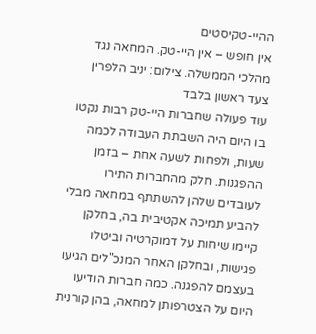ההיי-טקיסטים
אין חופש – אין היי-טק. המחאה נגד מהלכי הממשלה. צילום: יניב הלפרין
צעד ראשון בלבד
עוד פעולה שחברות היי-טק רבות נקטו בו היום היה השבתת העבודה לכמה שעות, ולפחות לשעה אחת – בזמן ההפגנות. חלק מהחברות התירו לעובדים שלהן להשתתף במחאה מבלי להביע תמיכה אקטיבית בה, בחלקן קיימו שיחות על דמוקרטיה וביטלו פגישות, ובחלקן האחר המנכ"לים הגיעו בעצמם להפגנה. כמה חברות הודיעו היום על הצטרפותן למחאה, בהן קורנית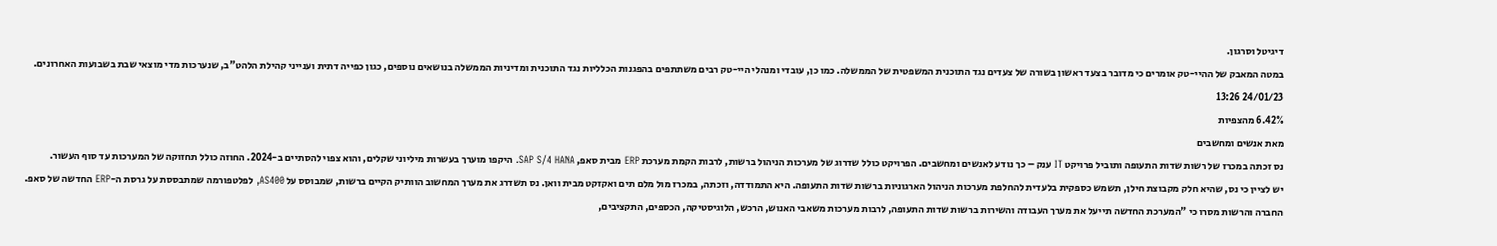דיגיטל וסרגון.
במטה המאבק של ההיי-טק אומרים כי מדובר בצעד ראשון בשורה של צעדים נגד התוכנית המשפטית של הממשלה. כמו כן, עובדי ומנהלי היי-טק רבים משתתפים בהפגנות הכלליות נגד התוכנית ומדיניות הממשלה בנושאים נוספים, כגון כפייה דתית וענייני קהילת הלהט"ב, שנערכות מדי מוצאי שבת בשבועות האחרונים.
24/01/23 13:26
6.42% מהצפיות
מאת אנשים ומחשבים
נס זכתה במכרז של רשות שדות התעופה ותוביל פרויקט IT ענק – כך נודע לאנשים ומחשבים. הפרויקט כולל שדרוג של מערכות הניהול ברשות, לרבות הקמת מערכת ERP מבית סאפ, SAP S/4 HANA. היקפו מוערך בעשרות מיליוני שקלים, והוא צפוי להסתיים ב-2024. החוזה כולל תחזוקה של המערכות עד סוף העשור.
יש לציין כי נס, שהיא חלק מקבוצת חילן, תשמש כספקית בלעדית להחלפת מערכות הניהול הארגוניות ברשות שדות התעופה. היא התמודדה, וזכתה, במכרז מול מלם תים ואקזקט מבית וואן. נס תשדרג את מערך המחשוב הוותיק הקיים ברשות, שמבוסס על AS400, לפלטפורמה שמתבססת על גרסת ה-ERP החדשה של סאפ.
החברה והרשות מסרו כי "המערכת החדשה תייעל את מערך העבודה והשירות ברשות שדות התעופה, לרבות מערכות משאבי האנוש, הרכש, הלוגיסטיקה, הכספים, התקציבים,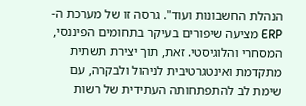הנהלת החשבונות ועוד". גרסה זו של מערכת ה-ERP מציעה שיפורים בעיקר בתחומים הפיננסי, המסחרי והלוגיסטי. זאת, תוך יצירת תשתית מתקדמת ואינטגרטיבית לניהול ולבקרה, עם שימת לב להתפתחותה העתידית של רשות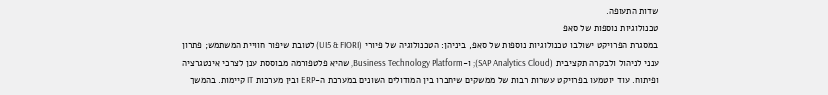שדות התעופה.
טכנולוגיות נוספות של סאפ
במסגרת הפרויקט ישולבו טכנולוגיות נוספות של סאפ, ביניהן: הטכנולוגיה של פיורי (UI5 & FIORI) לטובת שיפור חוויית המשתמש; פתרון ענני לניהול ולבקרה תקציבית (SAP Analytics Cloud); ו-Business Technology Platform, שהיא פלטפורמה מבוססת ענן לצרכי אינטגרציה ופיתוח. עוד יוטמעו בפרויקט עשרות רבות של ממשקים שיחברו בין המודולים השונים במערכת ה-ERP ובין מערכות IT קיימות. בהמשך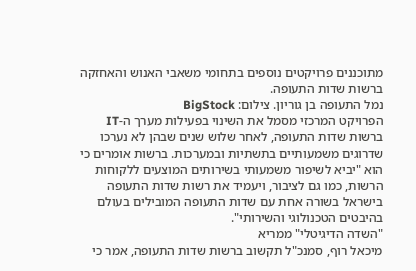מתוכננים פרויקטים נוספים בתחומי משאבי האנוש והאחזקה ברשות שדות התעופה.
נמל התעופה בן גוריון. צילום: BigStock
הפרויקט המרכזי מסמל את השינוי בפעילות מערך ה-IT ברשות שדות התעופה, לאחר שלוש שנים שבהן לא נערכו שדרוגים משמעותיים בתשתיות ובמערכות. ברשות אומרים כי הוא "יביא לשיפור משמעותי בשירותים המוצעים ללקוחות הרשות, כמו גם לציבור, ויעמיד את רשות שדות התעופה בישראל בשורה אחת עם שדות התעופה המובילים בעולם בהיבטים הטכנולוגי והשירותי".
"השדה הדיגיטלי" ממריא
מיכאל רוף, סמנכ"ל תקשוב ברשות שדות התעופה, אמר כי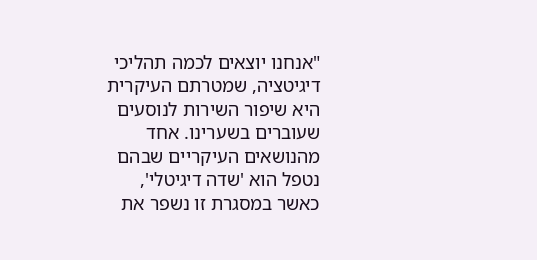"אנחנו יוצאים לכמה תהליכי דיגיטציה, שמטרתם העיקרית היא שיפור השירות לנוסעים שעוברים בשערינו. אחד מהנושאים העיקריים שבהם נטפל הוא 'שדה דיגיטלי', כאשר במסגרת זו נשפר את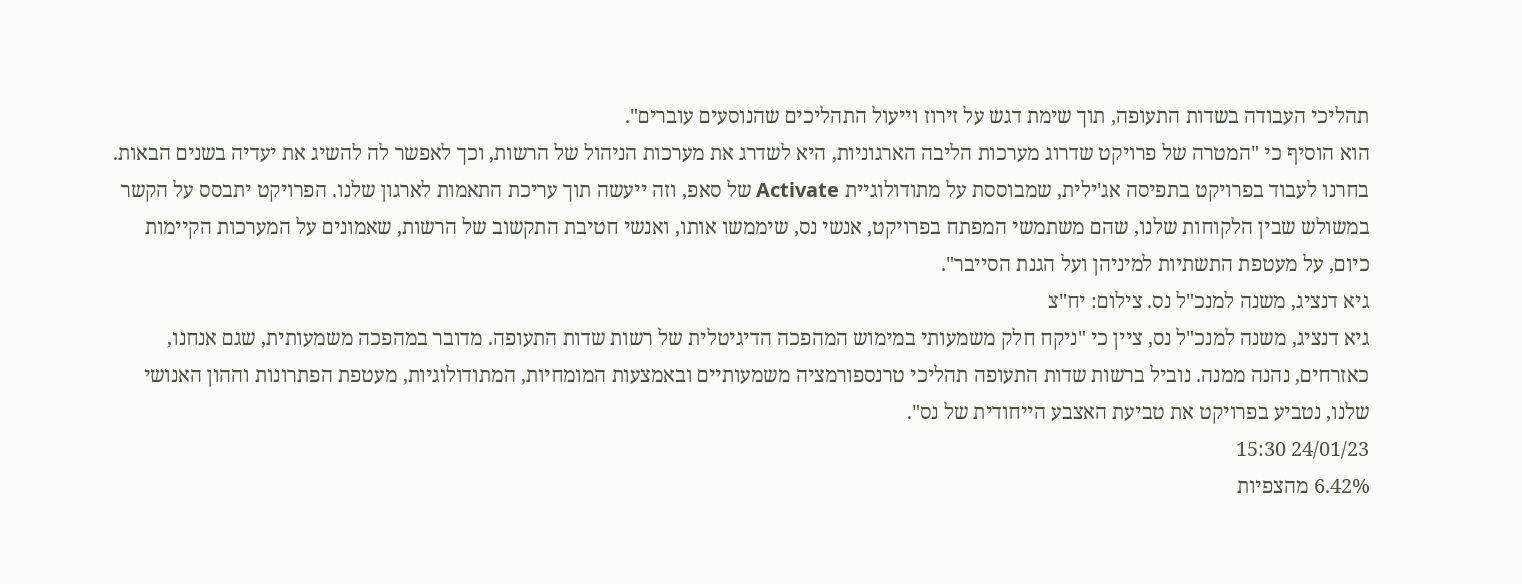תהליכי העבודה בשדות התעופה, תוך שימת דגש על זירוז וייעול התהליכים שהנוסעים עוברים".
הוא הוסיף כי "המטרה של פרויקט שדרוג מערכות הליבה הארגוניות, היא לשדרג את מערכות הניהול של הרשות, וכך לאפשר לה להשיג את יעדיה בשנים הבאות. בחרנו לעבוד בפרויקט בתפיסה אג'ילית, שמבוססת על מתודולוגיית Activate של סאפ, וזה ייעשה תוך עריכת התאמות לארגון שלנו. הפרויקט יתבסס על הקשר במשולש שבין הלקוחות שלנו, שהם משתמשי המפתח בפרויקט, אנשי נס, שיממשו אותו, ואנשי חטיבת התקשוב של הרשות, שאמונים על המערכות הקיימות כיום, על מעטפת התשתיות למיניהן ועל הגנת הסייבר".
גיא דנציג, משנה למנכ"ל נס. צילום: יח"צ
גיא דנציג, משנה למנכ"ל נס, ציין כי "ניקח חלק משמעותי במימוש המהפכה הדיגיטלית של רשות שדות התעופה. מדובר במהפכה משמעותית, שגם אנחנו, כאזרחים, נהנה ממנה. נוביל ברשות שדות התעופה תהליכי טרנספורמציה משמעותיים ובאמצעות המומחיות, המתודולוגיות, מעטפת הפתרונות וההון האנושי שלנו, נטביע בפרויקט את טביעת האצבע הייחודית של נס".
24/01/23 15:30
6.42% מהצפיות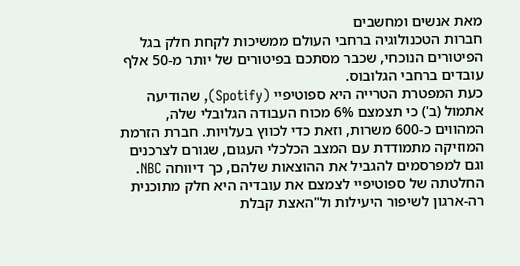מאת אנשים ומחשבים
חברות הטכנולוגיה ברחבי העולם ממשיכות לקחת חלק בגל הפיטורים הנוכחי, שכבר מסתכם בפיטורים של יותר מ-50 אלף עובדים ברחבי הגלובוס.
כעת המפטרת הטרייה היא ספוטיפיי (Spotify), שהודיעה אתמול (ב') כי תצמצם 6% מכוח העבודה הגלובלי שלה, המהווים כ-600 משרות, וזאת כדי לכווץ בעלויות. חברת הזרמת המוזיקה מתמודדת עם המצב הכלכלי העגום, שגורם לצרכנים וגם למפרסמים להגביל את ההוצאות שלהם, כך דיווחה NBC.
החלטתה של ספוטיפיי לצמצם את עובדיה היא חלק מתוכנית רה-ארגון לשיפור היעילות ול"האצת קבלת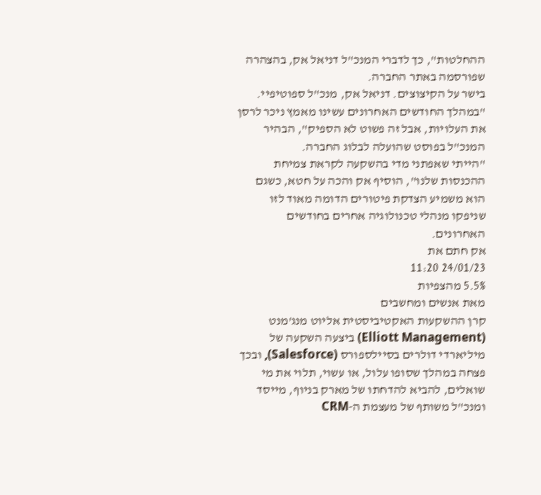ההחלטות", כך לדברי המנכ"ל דניאל אק, בהצהרה שפורסמה באתר החברה.
בישר על הקיצוצים. דניאל אק, מנכ"ל ספוטיפיי.
"במהלך החודשים האחרונים עשינו מאמץ ניכר לרסן את העלויות, אבל זה פשוט לא הספיק", הבהיר המנכ"ל בפוסט שהועלה לבלוג החברה.
"הייתי שאפתני מדי בהשקעה לקראת צמיחת ההכנסות שלנו", הוסיף אק והכה על חטא, כשגם הוא משמיע הצדקת פיטורים הדומה מאוד לזו שניפקו מנהלי טכנולוגיה אחרים בחודשים האחרונים.
אק חתם את
24/01/23 11:20
5.5% מהצפיות
מאת אנשים ומחשבים
קרן ההשקעות האקטיביסטית אליוט מנג'מנט (Elliott Management) ביצעה השקעה של מיליארדי דולרים בסיילספורס (Salesforce), ובכך פצחה במהלך שסופו עלול, או עשוי, תלוי את מי שואלים, להביא להדחתו של מארק בניוף, מייסד ומנכ"ל משותף של מעצמת ה-CRM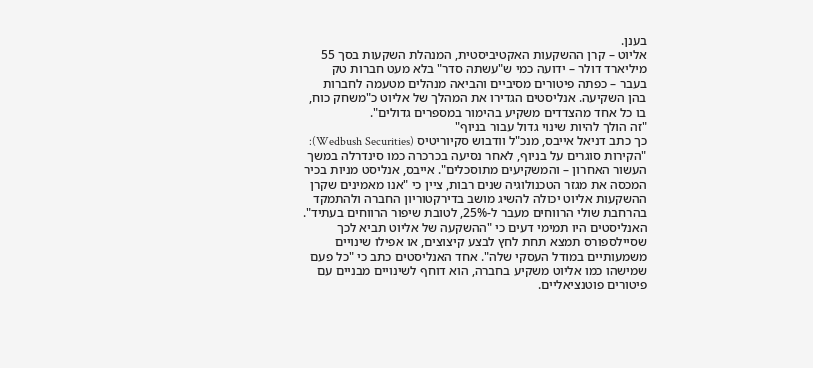בענן.
אליוט – קרן ההשקעות האקטיביסטית, המנהלת השקעות בסך 55 מיליארד דולר – ידועה כמי ש"עשתה סדר" בלא מעט חברות טק בעבר – כפתה פיטורים מסיביים והביאה מנהלים מטעמה לחברות בהן השקיעה. אנליסטים הגדירו את המהלך של אליוט כ"משחק כוח, בו כל אחד מהצדדים משקיע בהימור במספרים גדולים".
"זה הולך להיות שינוי גדול עבור בניוף"
כך כתב דניאל אייבס, מנכ"ל וודבוש סקיוריטיס (Wedbush Securities): "הקירות סוגרים על בניוף, לאחר נסיעה בכרכרה כמו סינדרלה במשך העשור האחרון – והמשקיעים מתוסכלים". אייבס, אנליסט מניות בכיר המכסה את מגזר הטכנולוגיה שנים רבות, ציין כי "אנו מאמינים שקרן ההשקעות אליוט יכולה להשיג מושב בדירקטוריון החברה ולהתמקד בהרחבת שולי הרווחים מעבר ל-25%, לטובת שיפור הרווחים בעתיד". האנליסטים היו תמימי דעים כי "ההשקעה של אליוט תביא לכך שסיילספורס תמצא תחת לחץ לבצע קיצוצים, או אפילו שינויים משמעותיים במודל העסקי שלה". אחד האנליסטים כתב כי "כל פעם שמישהו כמו אליוט משקיע בחברה, הוא דוחף לשינויים מבניים עם פיטורים פוטנציאליים.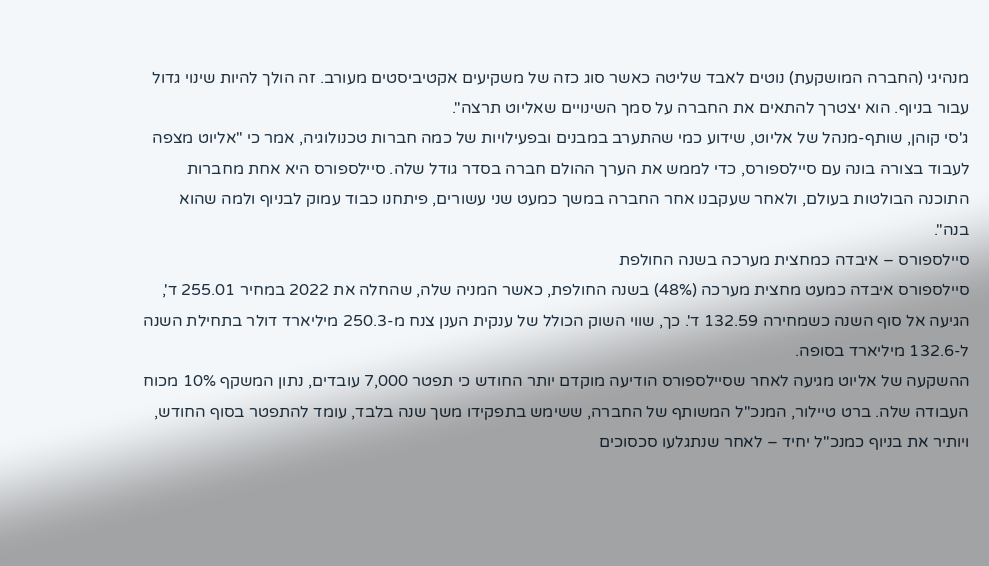מנהיגי (החברה המושקעת) נוטים לאבד שליטה כאשר סוג כזה של משקיעים אקטיביסטים מעורב. זה הולך להיות שינוי גדול עבור בניוף. הוא יצטרך להתאים את החברה על סמך השינויים שאליוט תרצה".
ג'סי קוהן, שותף-מנהל של אליוט, שידוע כמי שהתערב במבנים ובפעילויות של כמה חברות טכנולוגיה, אמר כי "אליוט מצפה לעבוד בצורה בונה עם סיילספורס, כדי לממש את הערך ההולם חברה בסדר גודל שלה. סיילספורס היא אחת מחברות התוכנה הבולטות בעולם, ולאחר שעקבנו אחר החברה במשך כמעט שני עשורים, פיתחנו כבוד עמוק לבניוף ולמה שהוא בנה".
סיילספורס – איבדה כמחצית מערכה בשנה החולפת
סיילספורס איבדה כמעט מחצית מערכה (48%) בשנה החולפת, כאשר המניה שלה, שהחלה את 2022 במחיר 255.01 ד', הגיעה אל סוף השנה כשמחירה 132.59 ד'. כך, שווי השוק הכולל של ענקית הענן צנח מ-250.3 מיליארד דולר בתחילת השנה ל-132.6 מיליארד בסופה.
ההשקעה של אליוט מגיעה לאחר שסיילספורס הודיעה מוקדם יותר החודש כי תפטר 7,000 עובדים, נתון המשקף 10% מכוח העבודה שלה. ברט טיילור, המנכ"ל המשותף של החברה, ששימש בתפקידו משך שנה בלבד, עומד להתפטר בסוף החודש, ויותיר את בניוף כמנכ"ל יחיד – לאחר שנתגלעו סכסוכים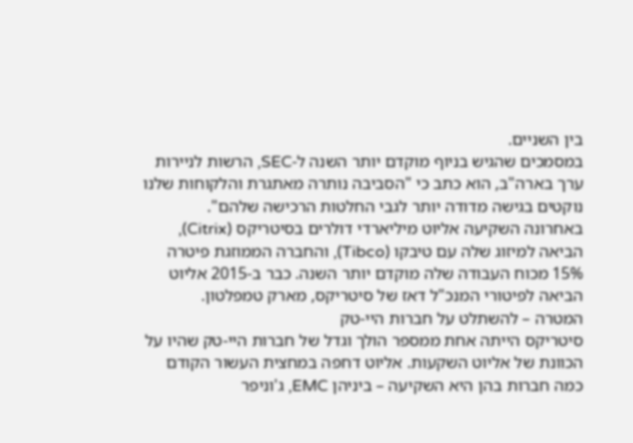בין השניים.
במסמכים שהגיש בניוף מוקדם יותר השנה ל-SEC, הרשות לניירות ערך בארה"ב, הוא כתב כי "הסביבה נותרה מאתגרת והלקוחות שלנו נוקטים בגישה מדודה יותר לגבי החלטות הרכישה שלהם".
באחרונה השקיעה אליוט מיליארדי דולרים בסיטריקס (Citrix), הביאה למיזוג שלה עם טיבקו (Tibco), והחברה הממוזגת פיטרה 15% מכוח העבודה שלה מוקדם יותר השנה. כבר ב-2015 אליוט הביאה לפיטורי המנכ"ל דאז של סיטריקס, מארק טמפלטון.
המטרה – להשתלט על חברות היי-טק
סיטריקס הייתה אחת ממספר הולך וגדל של חברות היי-טק שהיו על הכוונת של אליוט השקעות. אליוט דחפה במחצית העשור הקודם כמה חברות בהן היא השקיעה – ביניהן EMC, ג'וניפר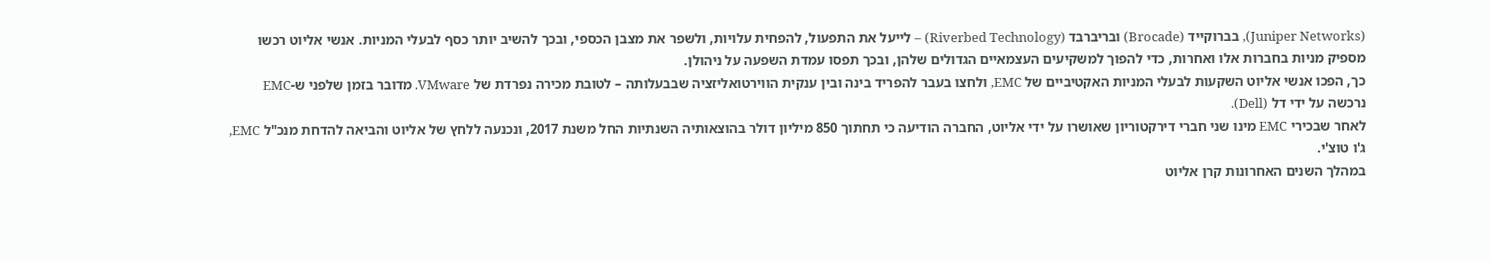(Juniper Networks), בברוקייד (Brocade) ובריברבד (Riverbed Technology) – לייעל את התפעול, להפחית עלויות, ולשפר את מצבן הכספי, ובכך להשיב יותר כסף לבעלי המניות. אנשי אליוט רכשו מספיק מניות בחברות אלו ואחרות, כדי להפוך למשקיעים העצמאיים הגדולים שלהן, ובכך תפסו עמדת השפעה על ניהולן.
כך, הפכו אנשי אליוט השקעות לבעלי המניות האקטיביים של EMC, ולחצו בעבר להפריד בינה ובין ענקית הווירטואליזציה שבבעלותה – לטובת מכירה נפרדת של VMware. מדובר בזמן שלפני ש-EMC נרכשה על ידי דל (Dell).
לאחר שבכירי EMC מינו שני חברי דירקטוריון שאושרו על ידי אליוט, החברה הודיעה כי תחתוך 850 מיליון דולר בהוצאותיה השנתיות החל משנת 2017, ונכנעה ללחץ של אליוט והביאה להדחת מנכ"ל EMC, ג'ו טוצ'י.
במהלך השנים האחרונות קרן אליוט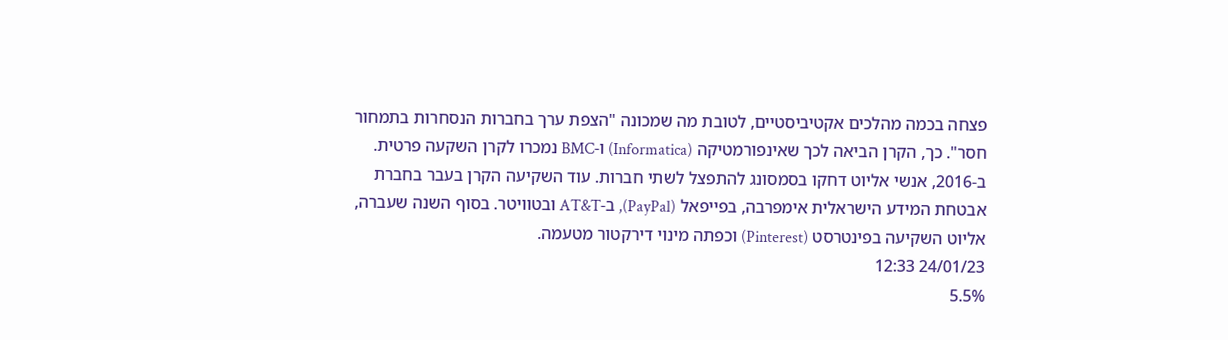פצחה בכמה מהלכים אקטיביסטיים, לטובת מה שמכונה "הצפת ערך בחברות הנסחרות בתמחור חסר". כך, הקרן הביאה לכך שאינפורמטיקה (Informatica) ו-BMC נמכרו לקרן השקעה פרטית.
ב-2016, אנשי אליוט דחקו בסמסונג להתפצל לשתי חברות. עוד השקיעה הקרן בעבר בחברת אבטחת המידע הישראלית אימפרבה, בפייפאל (PayPal), ב-AT&T ובטוויטר. בסוף השנה שעברה, אליוט השקיעה בפינטרסט (Pinterest) וכפתה מינוי דירקטור מטעמה.
24/01/23 12:33
5.5%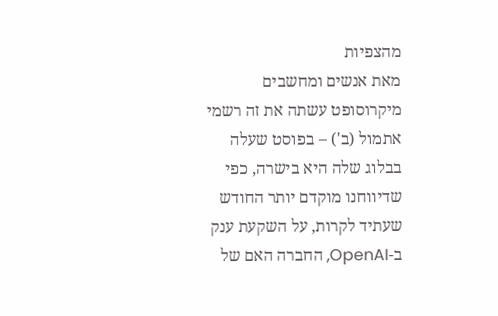מהצפיות
מאת אנשים ומחשבים
מיקרוסופט עשתה את זה רשמי אתמול (ב') – בפוסט שעלה בבלוג שלה היא בישרה, כפי שדיווחנו מוקדם יותר החודש שעתיד לקרות, על השקעת ענק ב-OpenAI, החברה האם של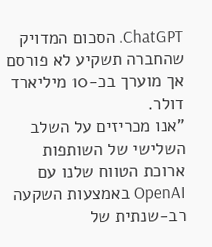ChatGPT. הסכום המדויק שהחברה תשקיע לא פורסם אך מוערך בכ-10 מיליארד דולר.
"אנו מכריזים על השלב השלישי של השותפות ארוכת הטווח שלנו עם OpenAI באמצעות השקעה רב-שנתית של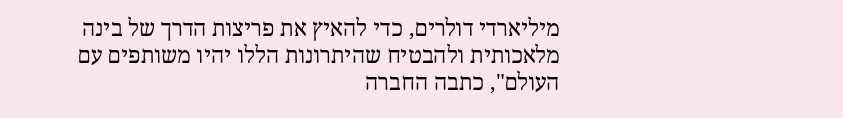מיליארדי דולרים, כדי להאיץ את פריצות הדרך של בינה מלאכותית ולהבטיח שהיתרונות הללו יהיו משותפים עם העולם", כתבה החברה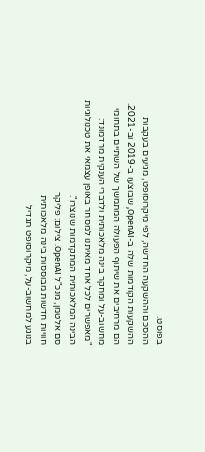בפוסט.
ההסכם וההשקעה החדשה, לפי מיקרוסופט, מגיעים בעקבות ההשקעות הקודמות שלה ב-OpenAI, שבוצעו ב-2019 וב-2021. הם מרחיבים את שיתוף הפעולה המתמשך של השתיים בתחומי מחשוב-על ומחקר בינה מלאכותית ולדברי הענקית מרדמונד: "מאפשרים לכל אחד מאיתנו למסחר באופן עצמאי את טכנולוגיות הבינה המלאכותית המתקדמות שנוצרו".
סם אלטמן, מנכ"ל OpenAI. צילום: פליקר
חוויות חדשות מבוססות בינה מלאכותית
בנוגע למחשוב-על, מיקרוסופט תגדיל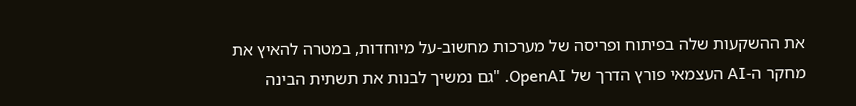את ההשקעות שלה בפיתוח ופריסה של מערכות מחשוב-על מיוחדות, במטרה להאיץ את מחקר ה-AI העצמאי פורץ הדרך של OpenAI. "גם נמשיך לבנות את תשתית הבינה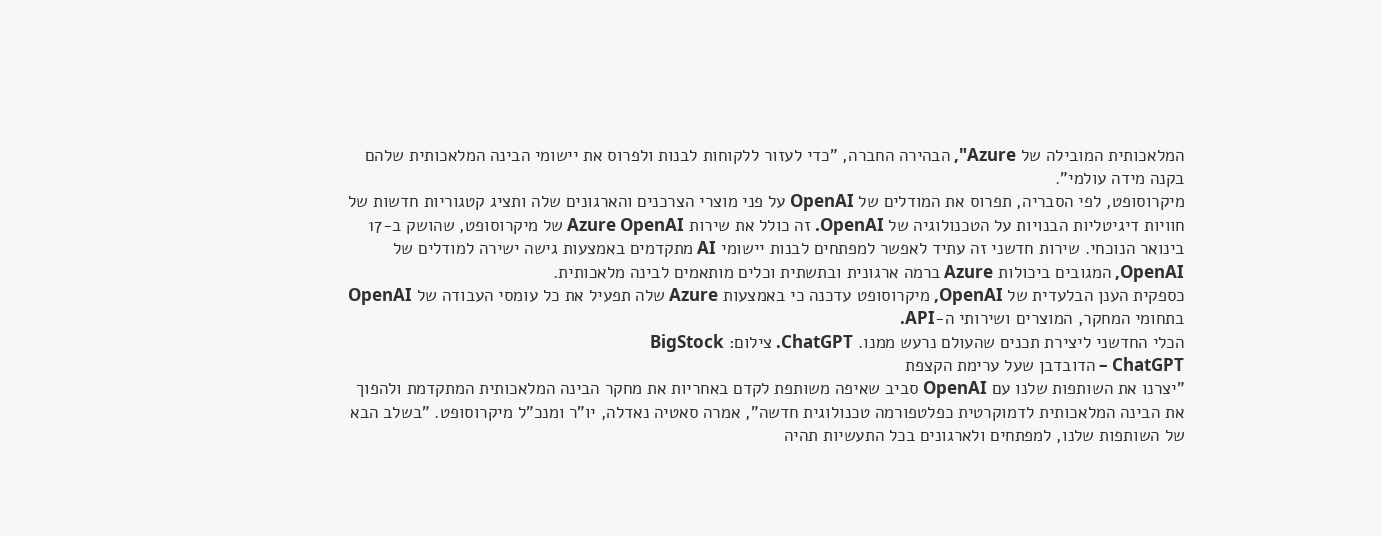המלאכותית המובילה של Azure", הבהירה החברה, "כדי לעזור ללקוחות לבנות ולפרוס את יישומי הבינה המלאכותית שלהם בקנה מידה עולמי".
מיקרוסופט, לפי הסבריה, תפרוס את המודלים של OpenAI על פני מוצרי הצרכנים והארגונים שלה ותציג קטגוריות חדשות של חוויות דיגיטליות הבנויות על הטכנולוגיה של OpenAI. זה כולל את שירות Azure OpenAI של מיקרוסופט, שהושק ב-17 בינואר הנוכחי. שירות חדשני זה עתיד לאפשר למפתחים לבנות יישומי AI מתקדמים באמצעות גישה ישירה למודלים של OpenAI, המגובים ביכולות Azure ברמה ארגונית ובתשתית וכלים מותאמים לבינה מלאכותית.
כספקית הענן הבלעדית של OpenAI, מיקרוסופט עדכנה כי באמצעות Azure שלה תפעיל את כל עומסי העבודה של OpenAI בתחומי המחקר, המוצרים ושירותי ה-API.
הכלי החדשני ליצירת תכנים שהעולם נרעש ממנו. ChatGPT. צילום: BigStock
ChatGPT – הדובדבן שעל ערימת הקצפת
"יצרנו את השותפות שלנו עם OpenAI סביב שאיפה משותפת לקדם באחריות את מחקר הבינה המלאכותית המתקדמת ולהפוך את הבינה המלאכותית לדמוקרטית כפלטפורמה טכנולוגית חדשה", אמרה סאטיה נאדלה, יו"ר ומנכ"ל מיקרוסופט. "בשלב הבא של השותפות שלנו, למפתחים ולארגונים בכל התעשיות תהיה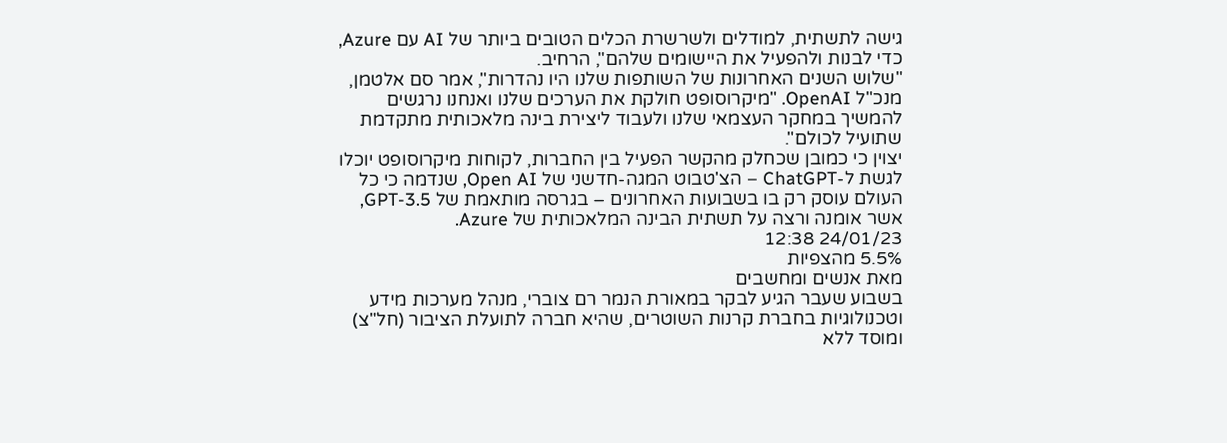גישה לתשתית, למודלים ולשרשרת הכלים הטובים ביותר של AI עם Azure, כדי לבנות ולהפעיל את היישומים שלהם", הרחיב.
"שלוש השנים האחרונות של השותפות שלנו היו נהדרות", אמר סם אלטמן, מנכ"ל OpenAI. "מיקרוסופט חולקת את הערכים שלנו ואנחנו נרגשים להמשיך במחקר העצמאי שלנו ולעבוד ליצירת בינה מלאכותית מתקדמת שתועיל לכולם".
יצוין כי כמובן שכחלק מהקשר הפעיל בין החברות, לקוחות מיקרוסופט יוכלו לגשת ל-ChatGPT – הצ'טבוט המגה-חדשני של Open AI, שנדמה כי כל העולם עוסק רק בו בשבועות האחרונים – בגרסה מותאמת של GPT-3.5, אשר אומנה ורצה על תשתית הבינה המלאכותית של Azure.
24/01/23 12:38
5.5% מהצפיות
מאת אנשים ומחשבים
בשבוע שעבר הגיע לבקר במאורת הנמר רם צוברי, מנהל מערכות מידע וטכנולוגיות בחברת קרנות השוטרים, שהיא חברה לתועלת הציבור (חל"צ) ומוסד ללא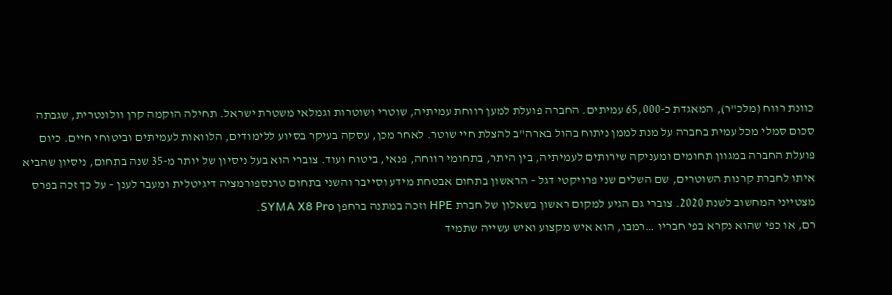כוונת רווח (מלכ"ר), המאגדת כ-65,000 עמיתים. החברה פועלת למען רווחת עמיתיה, שוטרי ושוטרות וגמלאי משטרת ישראל. תחילה הוקמה קרן וולונטרית, שגבתה סכום סמלי מכל עמית בחברה על מנת לממן ניתוח בהול בארה"ב להצלת חיי שוטר. לאחר מכן, עסקה בעיקר בסיוע ללימודים, הלוואות לעמיתים וביטוחי חיים. כיום פועלת החברה במגוון תחומים ומעניקה שירותים לעמיתיה, בין היתר, בתחומי רווחה, פנאי, ביטוח ועוד. צוברי הוא בעל ניסיון של יותר מ-35 שנה בתחום, ניסיון שהביא איתו לחברת קרנות השוטרים, שם השלים שני פרויקטי דגל – הראשון בתחום אבטחת מידע וסייבר והשני בתחום טרנספורמציה דיגיטלית ומעבר לענן – על כך זכה בפרס מצטייני המחשוב לשנת 2020. צוברי גם הגיע למקום ראשון בשאלון של חברת HPE וזכה במתנה ברחפן SYMA X8 Pro.
רם, או כפי שהוא נקרא בפי חבריו …רמבו, הוא איש מקצוע ואיש עשייה שתמיד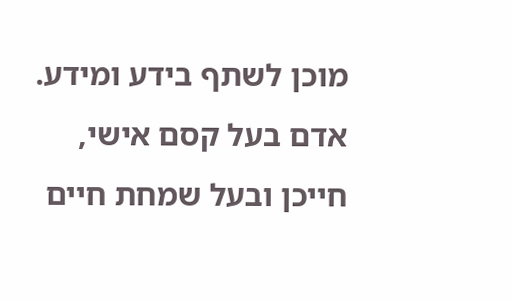מוכן לשתף בידע ומידע. אדם בעל קסם אישי, חייכן ובעל שמחת חיים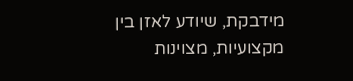מידבקת, שיודע לאזן בין מקצועיות, מצוינות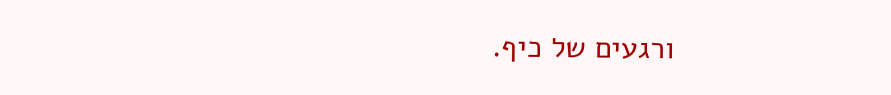ורגעים של כיף.